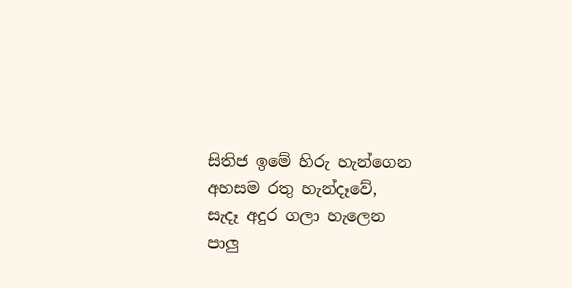සිතිජ ඉමේ හිරු හැන්ගෙන
අහසම රතු හැන්දෑවේ,
සැදෑ අදුර ගලා හැලෙන
පාලු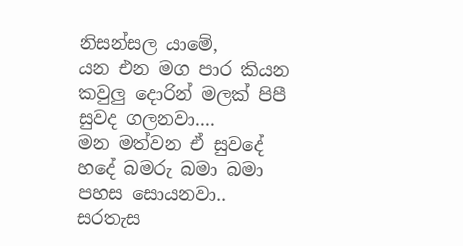නිසන්සල යාමේ,
යන එන මග පාර කියන
කවුලු දොරින් මලක් පිපී
සුවද ගලනවා....
මන මත්වන ඒ සුවදේ
හදේ බමරු බමා බමා
පහස සොයනවා..
සරතැස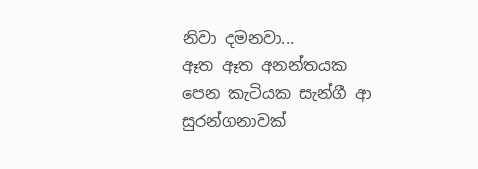නිවා දමනවා...
ඈත ඈත අනන්තයක
පෙන කැටියක සැන්ගී ආ
සුරන්ගනාවක්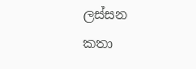ලස්සන
කතා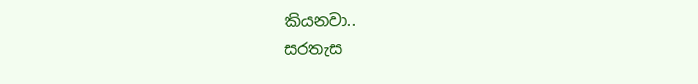කියනවා..
සරතැස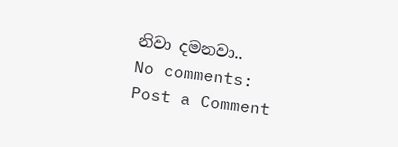නිවා දමනවා..
No comments:
Post a Comment